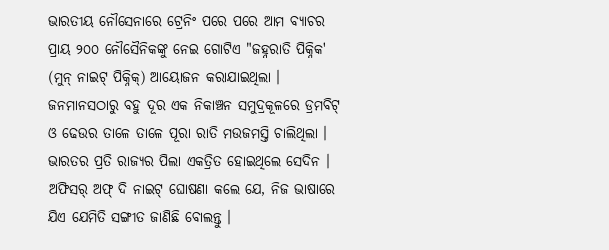ଭାରତୀୟ ନୌସେନାରେ ଟ୍ରେନିଂ ପରେ ପରେ ଆମ ବ୍ୟାଚର ପ୍ରାୟ ୨୦୦ ନୌସୈନିକଙ୍କୁ ନେଇ ଗୋଟିଏ "ଜହ୍ନରାତି ପିକ୍ନିକ' (ମୁନ୍ ନାଇଟ୍ ପିକ୍ନିକ୍) ଆୟୋଜନ କରାଯାଇଥିଲା । ଜନମାନସଠାରୁ ବହୁ ଦୂର ଏକ ନିକାଞ୍ଚନ ସମୁଦ୍ରକୂଳରେ ଡ୍ରମବିଟ୍ ଓ ଢେଉର ତାଳେ ତାଳେ ପୂରା ରାତି ମଉଜମସ୍ତି ଚାଲିଥିଲା । ଭାରତର ପ୍ରତି ରାଜ୍ୟର ପିଲା ଏକତ୍ରିତ ହୋଇଥିଲେ ସେଦିନ । ଅଫିସର୍ ଅଫ୍ ଦି ନାଇଟ୍ ଘୋଷଣା କଲେ ଯେ, ନିଜ ଭାଷାରେ ଯିଏ ଯେମିତି ସଙ୍ଗୀତ ଜାଣିଛି ବୋଲନ୍ତୁ ।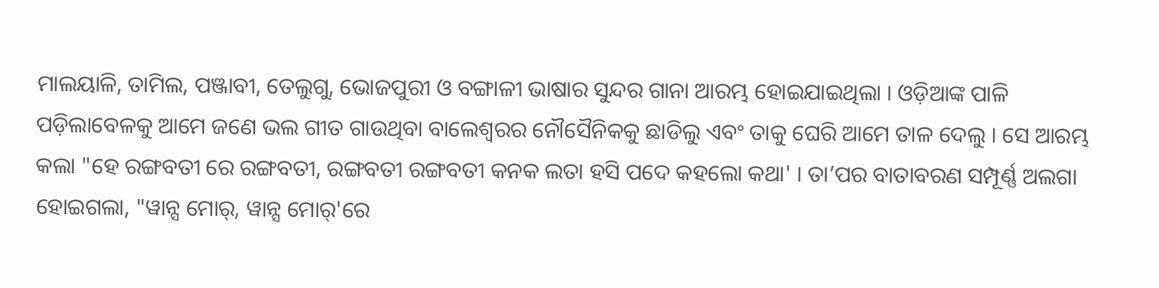ମାଲୟାଳି, ତାମିଲ, ପଞ୍ଜାବୀ, ତେଲୁଗୁ, ଭୋଜପୁରୀ ଓ ବଙ୍ଗାଳୀ ଭାଷାର ସୁନ୍ଦର ଗାନା ଆରମ୍ଭ ହୋଇଯାଇଥିଲା । ଓଡ଼ିଆଙ୍କ ପାଳି ପଡ଼ିଲାବେଳକୁ ଆମେ ଜଣେ ଭଲ ଗୀତ ଗାଉଥିବା ବାଲେଶ୍ୱରର ନୌସୈନିକକୁ ଛାଡିଲୁ ଏବଂ ତାକୁ ଘେରି ଆମେ ତାଳ ଦେଲୁ । ସେ ଆରମ୍ଭ କଲା "ହେ ରଙ୍ଗବତୀ ରେ ରଙ୍ଗବତୀ, ରଙ୍ଗବତୀ ରଙ୍ଗବତୀ କନକ ଲତା ହସି ପଦେ କହଲୋ କଥା' । ତା’ପର ବାତାବରଣ ସମ୍ପୂର୍ଣ୍ଣ ଅଲଗା ହୋଇଗଲା, "ୱାନ୍ସ ମୋର୍, ୱାନ୍ସ ମୋର୍'ରେ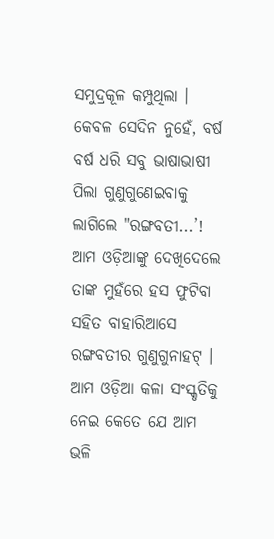ସମୁଦ୍ରକୂଳ କମ୍ପୁଥିଲା । କେବଳ ସେଦିନ ନୁହେଁ, ବର୍ଷ ବର୍ଷ ଧରି ସବୁ ଭାଷାଭାଷୀ ପିଲା ଗୁଣୁଗୁଣେଇବାକୁ ଲାଗିଲେ "ରଙ୍ଗବତୀ...’!
ଆମ ଓଡ଼ିଆଙ୍କୁ ଦେଖିଦେଲେ ତାଙ୍କ ମୁହଁରେ ହସ ଫୁଟିବା ସହିତ ବାହାରିଆସେ ରଙ୍ଗବତୀର ଗୁଣୁଗୁନାହଟ୍ । ଆମ ଓଡ଼ିଆ କଳା ସଂସ୍କୃତିକୁ ନେଇ କେତେ ଯେ ଆମ ଭଳି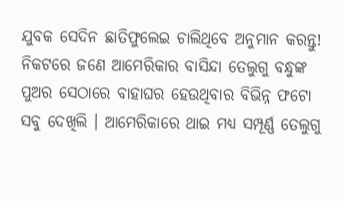ଯୁବକ ସେଦିନ ଛାତିଫୁଲେଇ ଚାଲିଥିବେ ଅନୁମାନ କରନ୍ତୁ! ନିକଟରେ ଜଣେ ଆମେରିକାର ବାସିନ୍ଦା ତେଲୁଗୁ ବନ୍ଧୁଙ୍କ ପୁଅର ସେଠାରେ ବାହାଘର ହେଉଥିବାର ବିଭିନ୍ନ ଫଟୋ ସବୁ ଦେଖିଲି । ଆମେରିକାରେ ଥାଇ ମଧ୍ୟ ସମ୍ପୂର୍ଣ୍ଣ ତେଲୁଗୁ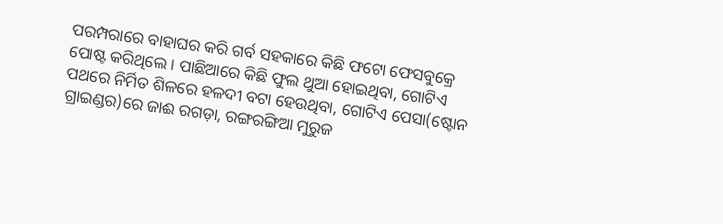ପରମ୍ପରାରେ ବାହାଘର କରି ଗର୍ବ ସହକାରେ କିଛି ଫଟୋ ଫେସବୁକ୍ରେ ପୋଷ୍ଟ କରିଥିଲେ । ପାଛିଆରେ କିଛି ଫୁଲ ଥୁଆ ହୋଇଥିବା, ଗୋଟିଏ ପଥରେ ନିର୍ମିତ ଶିଳରେ ହଳଦୀ ବଟା ହେଉଥିବା, ଗୋଟିଏ ପେସା(ଷ୍ଟୋନ ଗ୍ରାଇଣ୍ଡର)ରେ ଜାଈ ରଗଡ଼ା, ରଙ୍ଗରଙ୍ଗିଆ ମୁରୁଜ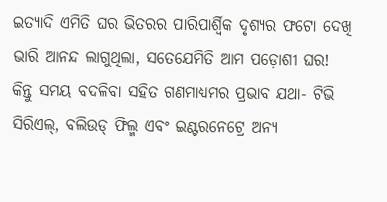ଇତ୍ୟାଦି ଏମିତି ଘର ଭିତରର ପାରିପାର୍ଶ୍ଵିକ ଦୃଶ୍ୟର ଫଟୋ ଦେଖି ଭାରି ଆନନ୍ଦ ଲାଗୁଥିଲା, ସତେଯେମିତି ଆମ ପଡ଼ୋଶୀ ଘର! କିନ୍ତୁ ସମୟ ବଦଳିବା ସହିତ ଗଣମାଧ୍ୟମର ପ୍ରଭାବ ଯଥା- ଟିଭି ସିରିଏଲ୍, ବଲିଉଡ୍ ଫିଲ୍ମ ଏବଂ ଇଣ୍ଟରନେଟ୍ରେ ଅନ୍ୟ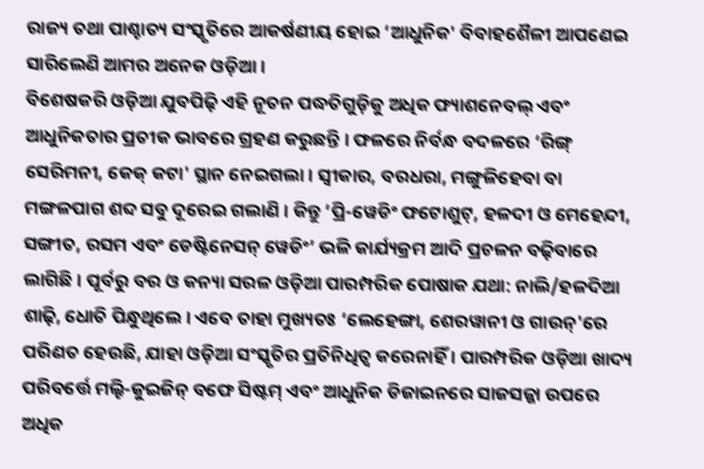ରାଜ୍ୟ ତଥା ପାଶ୍ଚାତ୍ୟ ସଂସ୍କୃତିରେ ଆକର୍ଷଣୀୟ ହୋଇ ‘ଆଧୁନିକ' ବିବାହଶୈଳୀ ଆପଣେଇ ସାରିଲେଣି ଆମର ଅନେକ ଓଡ଼ିଆ ।
ବିଶେଷକରି ଓଡ଼ିଆ ଯୁବପିଢ଼ି ଏହି ନୂତନ ପଦ୍ଧତିଗୁଡ଼ିକୁ ଅଧିକ ଫ୍ୟାଶନେବଲ୍ ଏବଂ ଆଧୁନିକତାର ପ୍ରତୀକ ଭାବରେ ଗ୍ରହଣ କରୁଛନ୍ତି । ଫଳରେ ନିର୍ବନ୍ଧ ବଦଳରେ ‘ରିଙ୍ଗ୍ ସେରିମନୀ, କେକ୍ କଟା' ସ୍ଥାନ ନେଇଗଲା । ସ୍ୱୀକାର, ବରଧରା, ମଙ୍ଗୁଳିହେବା ବା ମଙ୍ଗଳପାଗ ଶବ୍ଦ ସବୁ ଦୂରେଇ ଗଲାଣି । କିନ୍ତୁ ‘ପ୍ରି-ୱେଡିଂ ଫଟୋଶୁଟ୍, ହଳଦୀ ଓ ମେହେନ୍ଦୀ, ସଙ୍ଗୀତ, ରସମ ଏବଂ ଡେଷ୍ଟିନେସନ୍ ୱେଡିଂ’ ଭଳି କାର୍ଯ୍ୟକ୍ରମ ଆଦି ପ୍ରଚଳନ ବଢ଼ିବାରେ ଲାଗିଛି । ପୂର୍ବରୁ ବର ଓ କନ୍ୟା ସରଳ ଓଡ଼ିଆ ପାରମ୍ପରିକ ପୋଷାକ ଯଥା: ନାଲି/ହଳଦିଆ ଶାଢ଼ି, ଧୋତି ପିନ୍ଧୁଥିଲେ । ଏବେ ତାହା ମୁଖ୍ୟତଃ ‘ଲେହେଙ୍ଗା, ଶେରୱାନୀ ଓ ଗାଉନ୍'ରେ ପରିଣତ ହେଉଛି, ଯାହା ଓଡ଼ିଆ ସଂସ୍କୃତିର ପ୍ରତିନିଧିତ୍ୱ କରେନାହିଁ । ପାରମ୍ପରିକ ଓଡ଼ିଆ ଖାଦ୍ୟ ପରିବର୍ତ୍ତେ ମଲ୍ଟି-କୁଇଜିନ୍ ବଫେ ସିଷ୍ଟମ୍ ଏବଂ ଆଧୁନିକ ଡିଜାଇନରେ ସାଜସଜ୍ଜା ଉପରେ ଅଧିକ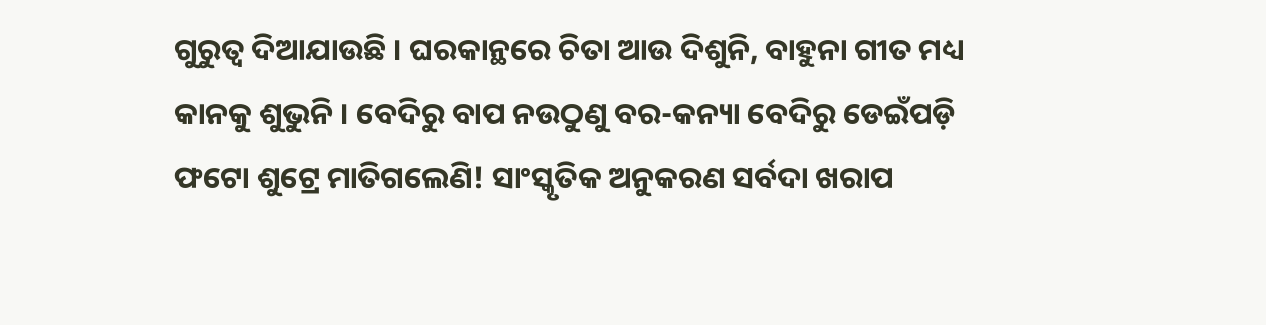ଗୁରୁତ୍ୱ ଦିଆଯାଉଛି । ଘରକାନ୍ଥରେ ଚିତା ଆଉ ଦିଶୁନି, ବାହୁନା ଗୀତ ମଧ୍ୟ କାନକୁ ଶୁଭୁନି । ବେଦିରୁ ବାପ ନଉଠୁଣୁ ବର-କନ୍ୟା ବେଦିରୁ ଡେଇଁପଡ଼ି ଫଟୋ ଶୁଟ୍ରେ ମାତିଗଲେଣି! ସାଂସ୍କୃତିକ ଅନୁକରଣ ସର୍ବଦା ଖରାପ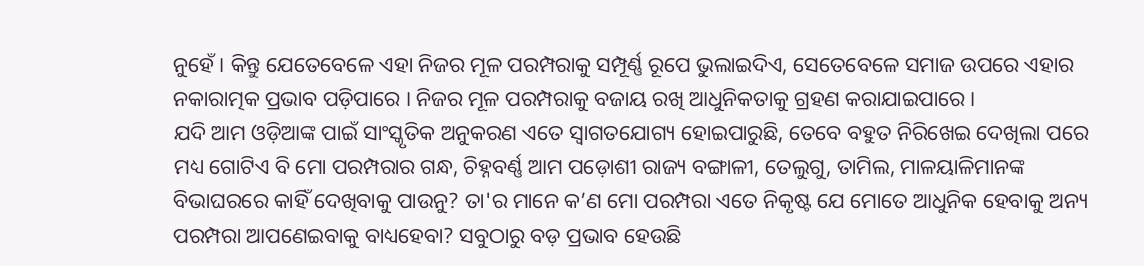ନୁହେଁ । କିନ୍ତୁ ଯେତେବେଳେ ଏହା ନିଜର ମୂଳ ପରମ୍ପରାକୁ ସମ୍ପୂର୍ଣ୍ଣ ରୂପେ ଭୁଲାଇଦିଏ, ସେତେବେଳେ ସମାଜ ଉପରେ ଏହାର ନକାରାତ୍ମକ ପ୍ରଭାବ ପଡ଼ିପାରେ । ନିଜର ମୂଳ ପରମ୍ପରାକୁ ବଜାୟ ରଖି ଆଧୁନିକତାକୁ ଗ୍ରହଣ କରାଯାଇପାରେ ।
ଯଦି ଆମ ଓଡ଼ିଆଙ୍କ ପାଇଁ ସାଂସ୍କୃତିକ ଅନୁକରଣ ଏତେ ସ୍ୱାଗତଯୋଗ୍ୟ ହୋଇପାରୁଛି, ତେବେ ବହୁତ ନିରିଖେଇ ଦେଖିଲା ପରେ ମଧ୍ୟ ଗୋଟିଏ ବି ମୋ ପରମ୍ପରାର ଗନ୍ଧ, ଚିହ୍ନବର୍ଣ୍ଣ ଆମ ପଡ଼ୋଶୀ ରାଜ୍ୟ ବଙ୍ଗାଳୀ, ତେଲୁଗୁ, ତାମିଲ, ମାଳୟାଳିମାନଙ୍କ ବିଭାଘରରେ କାହିଁ ଦେଖିବାକୁ ପାଉନୁ? ତା'ର ମାନେ କ’ଣ ମୋ ପରମ୍ପରା ଏତେ ନିକୃଷ୍ଟ ଯେ ମୋତେ ଆଧୁନିକ ହେବାକୁ ଅନ୍ୟ ପରମ୍ପରା ଆପଣେଇବାକୁ ବାଧ୍ୟହେବା? ସବୁଠାରୁ ବଡ଼ ପ୍ରଭାବ ହେଉଛି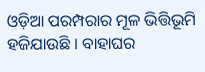ଓଡ଼ିଆ ପରମ୍ପରାର ମୂଳ ଭିତ୍ତିଭୂମି ହଜିଯାଉଛି । ବାହାଘର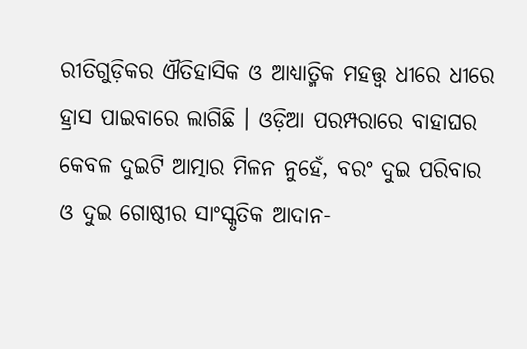ରୀତିଗୁଡ଼ିକର ଐତିହାସିକ ଓ ଆଧ୍ୟାତ୍ମିକ ମହତ୍ତ୍ୱ ଧୀରେ ଧୀରେ ହ୍ରାସ ପାଇବାରେ ଲାଗିଛି । ଓଡ଼ିଆ ପରମ୍ପରାରେ ବାହାଘର କେବଳ ଦୁଇଟି ଆତ୍ମାର ମିଳନ ନୁହେଁ, ବରଂ ଦୁଇ ପରିବାର ଓ ଦୁଇ ଗୋଷ୍ଠୀର ସାଂସ୍କୃତିକ ଆଦାନ-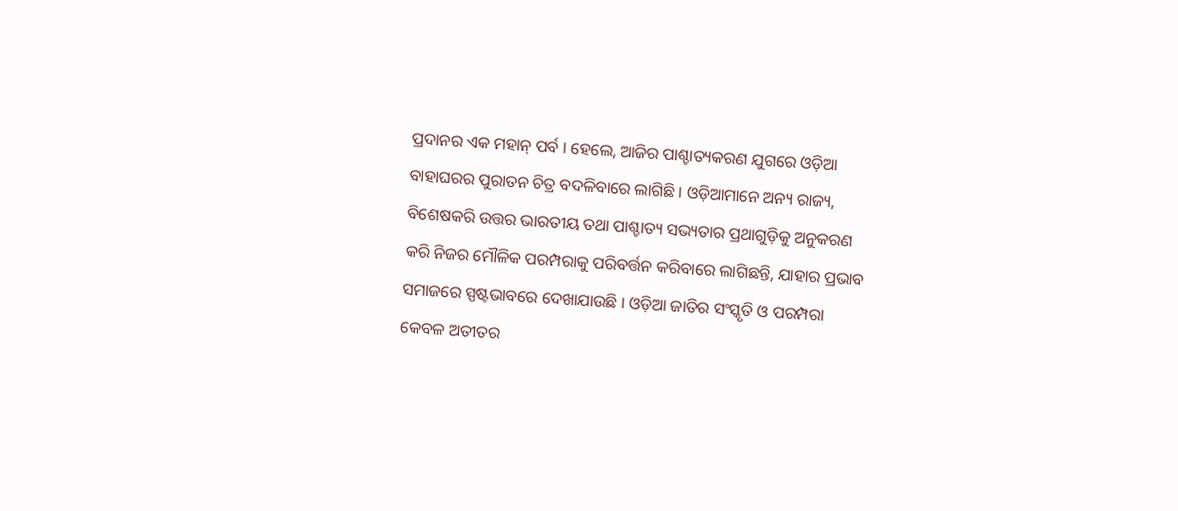ପ୍ରଦାନର ଏକ ମହାନ୍ ପର୍ବ । ହେଲେ, ଆଜିର ପାଶ୍ଚାତ୍ୟକରଣ ଯୁଗରେ ଓଡ଼ିଆ ବାହାଘରର ପୁରାତନ ଚିତ୍ର ବଦଳିବାରେ ଲାଗିଛି । ଓଡ଼ିଆମାନେ ଅନ୍ୟ ରାଜ୍ୟ, ବିଶେଷକରି ଉତ୍ତର ଭାରତୀୟ ତଥା ପାଶ୍ଚାତ୍ୟ ସଭ୍ୟତାର ପ୍ରଥାଗୁଡ଼ିକୁ ଅନୁକରଣ କରି ନିଜର ମୌଳିକ ପରମ୍ପରାକୁ ପରିବର୍ତ୍ତନ କରିବାରେ ଲାଗିଛନ୍ତି, ଯାହାର ପ୍ରଭାବ ସମାଜରେ ସ୍ପଷ୍ଟଭାବରେ ଦେଖାଯାଉଛି । ଓଡ଼ିଆ ଜାତିର ସଂସ୍କୃତି ଓ ପରମ୍ପରା କେବଳ ଅତୀତର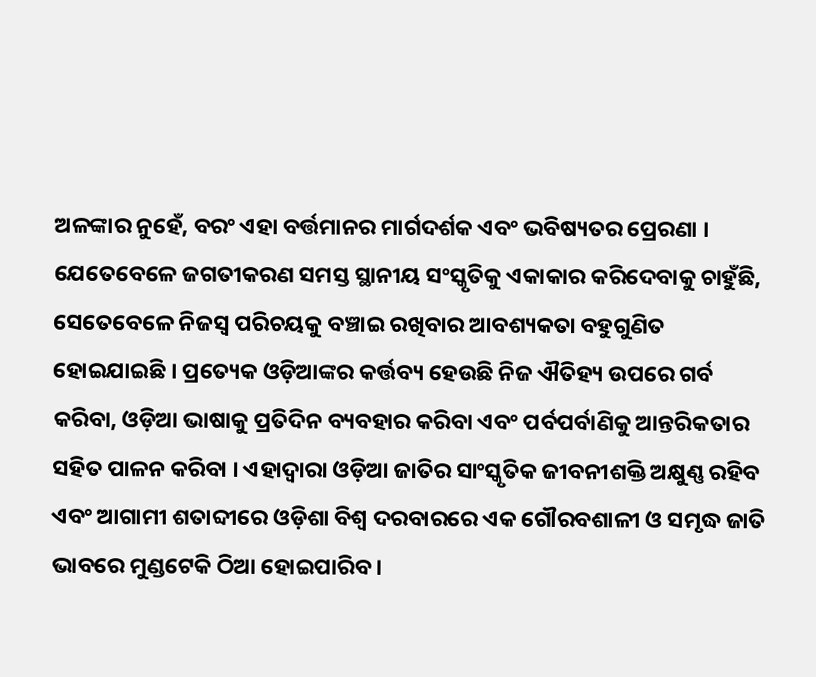ଅଳଙ୍କାର ନୁହେଁ, ବରଂ ଏହା ବର୍ତ୍ତମାନର ମାର୍ଗଦର୍ଶକ ଏବଂ ଭବିଷ୍ୟତର ପ୍ରେରଣା । ଯେତେବେଳେ ଜଗତୀକରଣ ସମସ୍ତ ସ୍ଥାନୀୟ ସଂସ୍କୃତିକୁ ଏକାକାର କରିଦେବାକୁ ଚାହୁଁଛି, ସେତେବେଳେ ନିଜସ୍ୱ ପରିଚୟକୁ ବଞ୍ଚାଇ ରଖିବାର ଆବଶ୍ୟକତା ବହୁଗୁଣିତ ହୋଇଯାଇଛି । ପ୍ରତ୍ୟେକ ଓଡ଼ିଆଙ୍କର କର୍ତ୍ତବ୍ୟ ହେଉଛି ନିଜ ଐତିହ୍ୟ ଉପରେ ଗର୍ବ କରିବା, ଓଡ଼ିଆ ଭାଷାକୁ ପ୍ରତିଦିନ ବ୍ୟବହାର କରିବା ଏବଂ ପର୍ବପର୍ବାଣିକୁ ଆନ୍ତରିକତାର ସହିତ ପାଳନ କରିବା । ଏହାଦ୍ୱାରା ଓଡ଼ିଆ ଜାତିର ସାଂସ୍କୃତିକ ଜୀବନୀଶକ୍ତି ଅକ୍ଷୁଣ୍ଣ ରହିବ ଏବଂ ଆଗାମୀ ଶତାବ୍ଦୀରେ ଓଡ଼ିଶା ବିଶ୍ୱ ଦରବାରରେ ଏକ ଗୌରବଶାଳୀ ଓ ସମୃଦ୍ଧ ଜାତି ଭାବରେ ମୁଣ୍ଡଟେକି ଠିଆ ହୋଇପାରିବ ।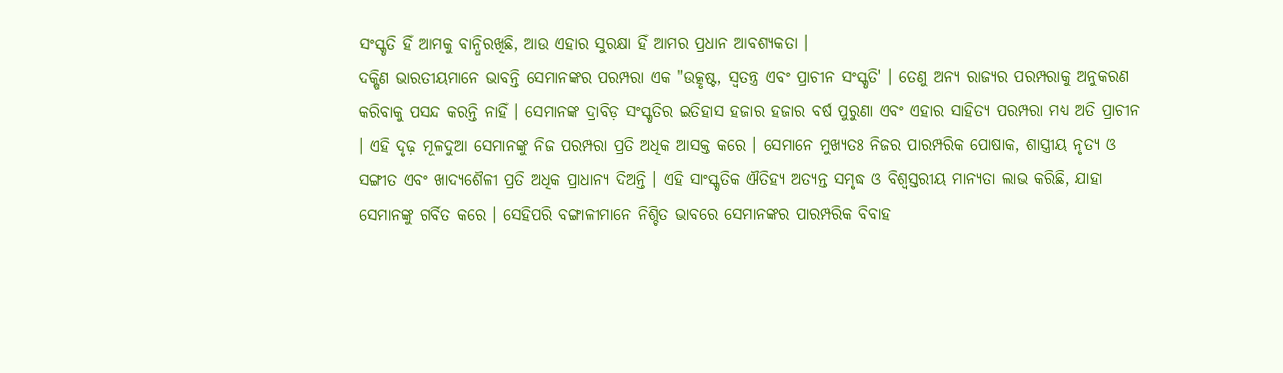ସଂସ୍କୃତି ହିଁ ଆମକୁ ବାନ୍ଧିରଖିଛି, ଆଉ ଏହାର ସୁରକ୍ଷା ହିଁ ଆମର ପ୍ରଧାନ ଆବଶ୍ୟକତା ।
ଦକ୍ଷିଣ ଭାରତୀୟମାନେ ଭାବନ୍ତି ସେମାନଙ୍କର ପରମ୍ପରା ଏକ "ଉତ୍କୃଷ୍ଟ, ସ୍ୱତନ୍ତ୍ର ଏବଂ ପ୍ରାଚୀନ ସଂସ୍କୃତି' । ତେଣୁ ଅନ୍ୟ ରାଜ୍ୟର ପରମ୍ପରାକୁ ଅନୁକରଣ କରିବାକୁ ପସନ୍ଦ କରନ୍ତି ନାହିଁ । ସେମାନଙ୍କ ଦ୍ରାବିଡ଼ ସଂସ୍କୃତିର ଇତିହାସ ହଜାର ହଜାର ବର୍ଷ ପୁରୁଣା ଏବଂ ଏହାର ସାହିତ୍ୟ ପରମ୍ପରା ମଧ୍ୟ ଅତି ପ୍ରାଚୀନ । ଏହି ଦୃଢ଼ ମୂଳଦୁଆ ସେମାନଙ୍କୁ ନିଜ ପରମ୍ପରା ପ୍ରତି ଅଧିକ ଆସକ୍ତ କରେ । ସେମାନେ ମୁଖ୍ୟତଃ ନିଜର ପାରମ୍ପରିକ ପୋଷାକ, ଶାସ୍ତ୍ରୀୟ ନୃତ୍ୟ ଓ ସଙ୍ଗୀତ ଏବଂ ଖାଦ୍ୟଶୈଳୀ ପ୍ରତି ଅଧିକ ପ୍ରାଧାନ୍ୟ ଦିଅନ୍ତି । ଏହି ସାଂସ୍କୃତିକ ଐତିହ୍ୟ ଅତ୍ୟନ୍ତ ସମୃଦ୍ଧ ଓ ବିଶ୍ୱସ୍ତରୀୟ ମାନ୍ୟତା ଲାଭ କରିଛି, ଯାହା ସେମାନଙ୍କୁ ଗର୍ବିତ କରେ । ସେହିପରି ବଙ୍ଗାଳୀମାନେ ନିଶ୍ଚିତ ଭାବରେ ସେମାନଙ୍କର ପାରମ୍ପରିକ ବିବାହ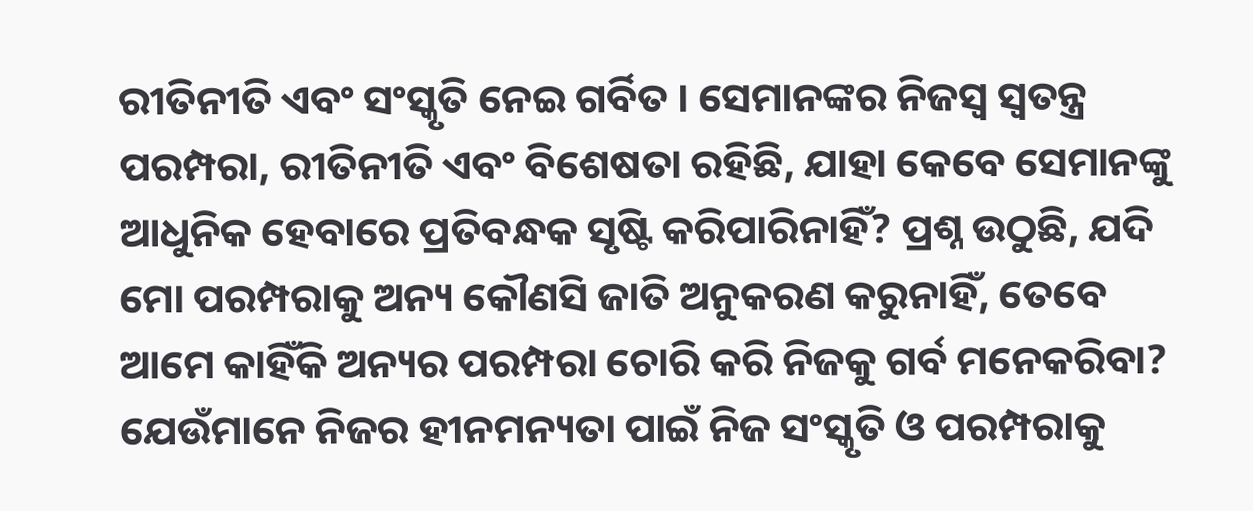ରୀତିନୀତି ଏବଂ ସଂସ୍କୃତି ନେଇ ଗର୍ବିତ । ସେମାନଙ୍କର ନିଜସ୍ୱ ସ୍ୱତନ୍ତ୍ର ପରମ୍ପରା, ରୀତିନୀତି ଏବଂ ବିଶେଷତା ରହିଛି, ଯାହା କେବେ ସେମାନଙ୍କୁ ଆଧୁନିକ ହେବାରେ ପ୍ରତିବନ୍ଧକ ସୃଷ୍ଟି କରିପାରିନାହିଁ? ପ୍ରଶ୍ନ ଉଠୁଛି, ଯଦି ମୋ ପରମ୍ପରାକୁ ଅନ୍ୟ କୌଣସି ଜାତି ଅନୁକରଣ କରୁନାହିଁ, ତେବେ ଆମେ କାହିଁକି ଅନ୍ୟର ପରମ୍ପରା ଚୋରି କରି ନିଜକୁ ଗର୍ବ ମନେକରିବା? ଯେଉଁମାନେ ନିଜର ହୀନମନ୍ୟତା ପାଇଁ ନିଜ ସଂସ୍କୃତି ଓ ପରମ୍ପରାକୁ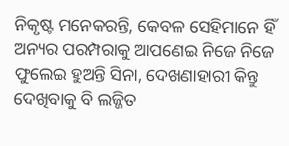ନିକୃଷ୍ଟ ମନେକରନ୍ତି, କେବଳ ସେହିମାନେ ହିଁ ଅନ୍ୟର ପରମ୍ପରାକୁ ଆପଣେଇ ନିଜେ ନିଜେ ଫୁଲେଇ ହୁଅନ୍ତି ସିନା, ଦେଖଣାହାରୀ କିନ୍ତୁ ଦେଖିବାକୁ ବି ଲଜ୍ଜିତ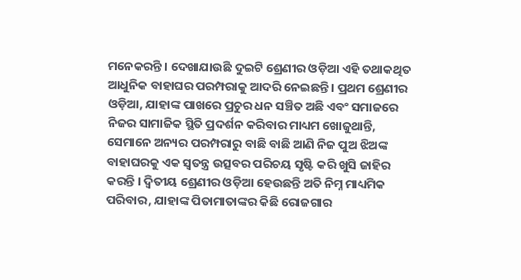ମନେକରନ୍ତି । ଦେଖାଯାଉଛି ଦୁଇଟି ଶ୍ରେଣୀର ଓଡ଼ିଆ ଏହି ତଥାକଥିତ ଆଧୁନିକ ବାହାଘର ପରମ୍ପରାକୁ ଆଦରି ନେଇଛନ୍ତି । ପ୍ରଥମ ଶ୍ରେଣୀର ଓଡ଼ିଆ, ଯାହାଙ୍କ ପାଖରେ ପ୍ରଚୁର ଧନ ସଞ୍ଚିତ ଅଛି ଏବଂ ସମାଜରେ ନିଜର ସାମାଜିକ ସ୍ଥିତି ପ୍ରଦର୍ଶନ କରିବାର ମାଧ୍ୟମ ଖୋଜୁଥାନ୍ତି, ସେମାନେ ଅନ୍ୟର ପରମ୍ପରାରୁ ବାଛି ବାଛି ଆଣି ନିଜ ପୁଅ ଝିଅଙ୍କ ବାହାଘରକୁ ଏକ ସ୍ୱତନ୍ତ୍ର ଉତ୍ସବର ପରିଚୟ ସୃଷ୍ଟି କରି ଖୁସି ଜାହିର କରନ୍ତି । ଦ୍ୱିତୀୟ ଶ୍ରେଣୀର ଓଡ଼ିଆ ହେଉଛନ୍ତି ଅତି ନିମ୍ନ ମାଧ୍ୟମିକ ପରିବାର, ଯାହାଙ୍କ ପିତାମାତାଙ୍କର କିଛି ରୋଜଗାର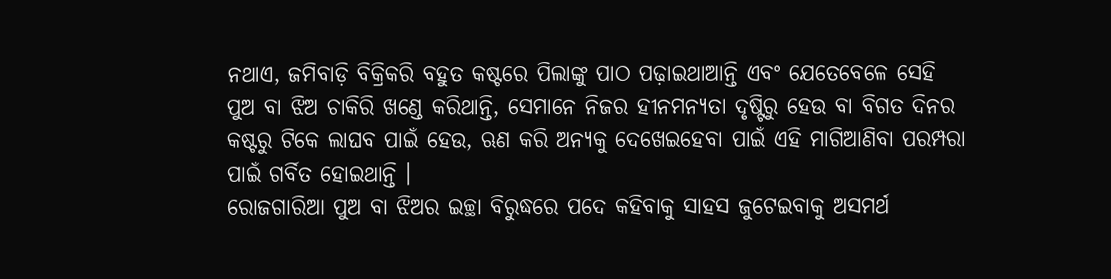ନଥାଏ, ଜମିବାଡ଼ି ବିକ୍ରିକରି ବହୁତ କଷ୍ଟରେ ପିଲାଙ୍କୁ ପାଠ ପଢ଼ାଇଥାଆନ୍ତି ଏବଂ ଯେତେବେଳେ ସେହି ପୁଅ ବା ଝିଅ ଚାକିରି ଖଣ୍ଡେ କରିଥାନ୍ତି, ସେମାନେ ନିଜର ହୀନମନ୍ୟତା ଦୃଷ୍ଟିରୁ ହେଉ ବା ବିଗତ ଦିନର କଷ୍ଟରୁ ଟିକେ ଲାଘବ ପାଇଁ ହେଉ, ଋଣ କରି ଅନ୍ୟକୁ ଦେଖେଇହେବା ପାଇଁ ଏହି ମାଗିଆଣିବା ପରମ୍ପରା ପାଇଁ ଗର୍ବିତ ହୋଇଥାନ୍ତି ।
ରୋଜଗାରିଆ ପୁଅ ବା ଝିଅର ଇଚ୍ଛା ବିରୁଦ୍ଧରେ ପଦେ କହିବାକୁ ସାହସ ଜୁଟେଇବାକୁ ଅସମର୍ଥ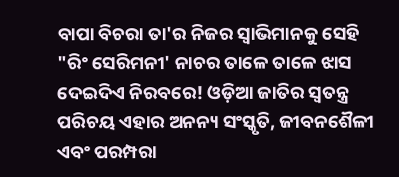ବାପା ବିଚରା ତା'ର ନିଜର ସ୍ୱାଭିମାନକୁ ସେହି "ରିଂ ସେରିମନୀ' ନାଚର ତାଳେ ତାଳେ ଝାସ ଦେଇଦିଏ ନିରବରେ! ଓଡ଼ିଆ ଜାତିର ସ୍ୱତନ୍ତ୍ର ପରିଚୟ ଏହାର ଅନନ୍ୟ ସଂସ୍କୃତି, ଜୀବନଶୈଳୀ ଏବଂ ପରମ୍ପରା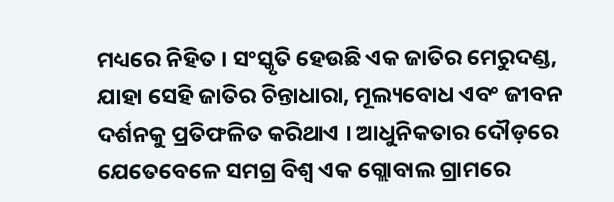ମଧ୍ୟରେ ନିହିତ । ସଂସ୍କୃତି ହେଉଛି ଏକ ଜାତିର ମେରୁଦଣ୍ଡ, ଯାହା ସେହି ଜାତିର ଚିନ୍ତାଧାରା, ମୂଲ୍ୟବୋଧ ଏବଂ ଜୀବନ ଦର୍ଶନକୁ ପ୍ରତିଫଳିତ କରିଥାଏ । ଆଧୁନିକତାର ଦୌଡ଼ରେ ଯେତେବେଳେ ସମଗ୍ର ବିଶ୍ୱ ଏକ ଗ୍ଲୋବାଲ ଗ୍ରାମରେ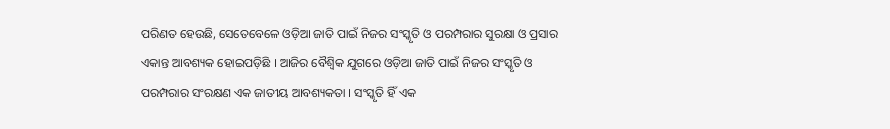ପରିଣତ ହେଉଛି, ସେତେବେଳେ ଓଡ଼ିଆ ଜାତି ପାଇଁ ନିଜର ସଂସ୍କୃତି ଓ ପରମ୍ପରାର ସୁରକ୍ଷା ଓ ପ୍ରସାର ଏକାନ୍ତ ଆବଶ୍ୟକ ହୋଇପଡ଼ିଛି । ଆଜିର ବୈଶ୍ୱିକ ଯୁଗରେ ଓଡ଼ିଆ ଜାତି ପାଇଁ ନିଜର ସଂସ୍କୃତି ଓ ପରମ୍ପରାର ସଂରକ୍ଷଣ ଏକ ଜାତୀୟ ଆବଶ୍ୟକତା । ସଂସ୍କୃତି ହିଁ ଏକ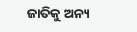ଜାତିକୁ ଅନ୍ୟ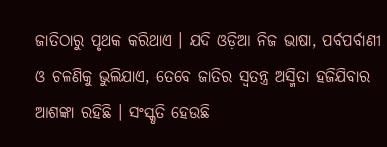ଜାତିଠାରୁ ପୃଥକ କରିଥାଏ । ଯଦି ଓଡ଼ିଆ ନିଜ ଭାଷା, ପର୍ବପର୍ବାଣୀ ଓ ଚଳଣିକୁ ଭୁଲିଯାଏ, ତେବେ ଜାତିର ସ୍ୱତନ୍ତ୍ର ଅସ୍ମିତା ହଜିଯିବାର ଆଶଙ୍କା ରହିଛି । ସଂସ୍କୃତି ହେଉଛି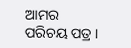ଆମର ପରିଚୟ ପତ୍ର ।